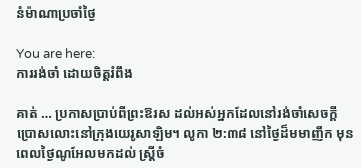នំម៉ាណាប្រចាំថ្ងៃ

You are here:
ការរង់ចាំ ដោយចិត្តរំពឹង

គាត់ … ប្រកាសប្រាប់ពីព្រះឱរស ដល់អស់អ្នកដែលនៅរង់ចាំសេចក្តីប្រោសលោះនៅក្រុងយេរូសាឡិម។ លូកា ២:៣៨ នៅថ្ងៃដ៏មមាញឹក មុនពេលថ្ងៃណូអែលមកដល់ ស្ត្រីចំ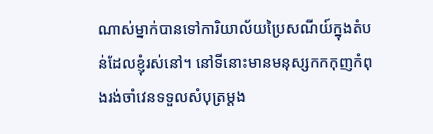ណាស់ម្នាក់បានទៅការិយាល័យប្រៃសណីយ៍ក្នុងតំបន់ដែលខ្ញុំរស់នៅ។ នៅទីនោះមានមនុស្សកកកុញកំពុងរង់ចាំវេនទទួលសំបុត្រម្តង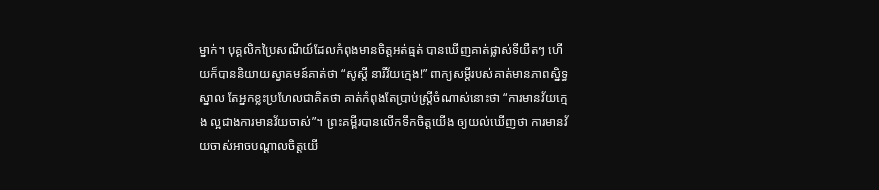ម្នាក់។ បុគ្គលិកប្រៃសណីយ៍ដែលកំពុងមានចិត្តអត់ធ្មត់ បានឃើញគាត់ផ្លាស់ទីយឺតៗ ហើយក៏បាននិយាយស្វាគមន៍គាត់ថា “សូស្តី នារីវ័យក្មេង!” ពាក្យសម្ដីរបស់គាត់មានភាពស្និទ្ធស្នាល តែអ្នកខ្លះប្រហែលជាគិតថា គាត់កំពុងតែប្រាប់ស្ត្រីចំណាស់នោះថា “ការមានវ័យក្មេង ល្អជាងការមានវ័យចាស់”។ ព្រះគម្ពីរបានលើកទឹកចិត្តយើង ឲ្យយល់ឃើញថា ការមានវ័យចាស់អាចបណ្តាលចិត្តយើ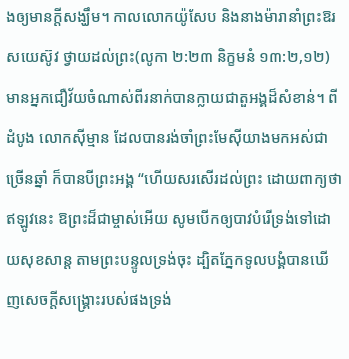ងឲ្យមានក្តីសង្ឃឹម។ កាលលោកយ៉ូសែប និងនាងម៉ារានាំព្រះឱរសយេស៊ូវ ថ្វាយដល់ព្រះ(លូកា ២:២៣ និក្ខមនំ ១៣:២,១២) មានអ្នកជឿវ័យចំណាស់ពីរនាក់បានក្លាយជាតួអង្គដ៏សំខាន់។ ពីដំបូង លោកស៊ីម្មាន ដែលបានរង់ចាំព្រះមែស៊ីយាងមកអស់ជាច្រើនឆ្នាំ ក៏បានបីព្រះអង្គ “ហើយសរសើរដល់ព្រះ ដោយពាក្យថា ឥឡូវនេះ ឱព្រះដ៏ជាម្ចាស់អើយ សូមបើកឲ្យបាវបំរើទ្រង់ទៅដោយសុខសាន្ត តាមព្រះបន្ទូលទ្រង់ចុះ ដ្បិតភ្នែកទូលបង្គំបានឃើញសេចក្តីសង្គ្រោះរបស់ផងទ្រង់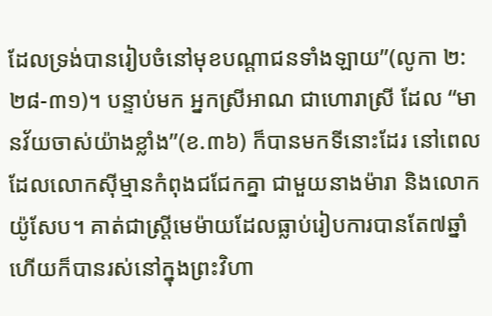ដែលទ្រង់បានរៀបចំនៅមុខបណ្តាជនទាំងឡាយ”(លូកា ២:២៨-៣១)។ បន្ទាប់មក អ្នកស្រីអាណ ជាហោរាស្រី ដែល “មានវ័យចាស់យ៉ាងខ្លាំង”(ខ.៣៦) ក៏បានមកទីនោះដែរ នៅពេលដែលលោកស៊ីម្មានកំពុងជជែកគ្នា ជាមួយនាងម៉ារា និងលោកយ៉ូសែប។ គាត់ជាស្ត្រីមេម៉ាយដែលធ្លាប់រៀបការបានតែ៧ឆ្នាំ ហើយក៏បានរស់នៅក្នុងព្រះវិហា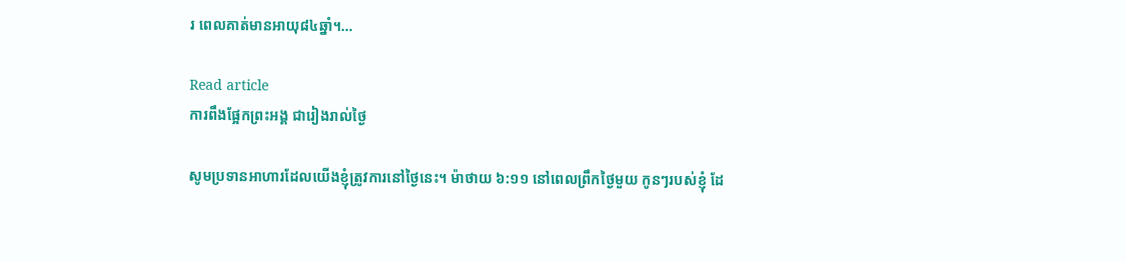រ ពេលគាត់មានអាយុ៨៤ឆ្នាំ។…

Read article
ការពឹងផ្អែកព្រះអង្គ ជារៀងរាល់ថ្ងៃ

សូមប្រទានអាហារដែលយើងខ្ញុំត្រូវការនៅថ្ងៃនេះ។ ម៉ាថាយ ៦:១១ នៅពេលព្រឹកថ្ងៃមួយ កូនៗរបស់ខ្ញុំ ដែ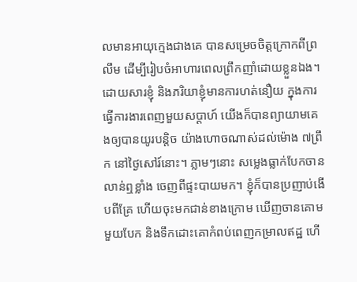លមានអាយុក្មេងជាងគេ បានសម្រេចចិត្តក្រោកពីព្រលឹម ដើម្បីរៀបចំអាហារពេលព្រឹកញាំដោយខ្លួនឯង។ ដោយសារខ្ញុំ និងភរិយាខ្ញុំមានការហត់នឿយ ក្នុងការធ្វើការងារពេញមួយសប្តាហ៍ យើងក៏បានព្យាយាមគេងឲ្យបានយូរបន្តិច យ៉ាងហោចណាស់ដល់ម៉ោង ៧ព្រឹក នៅថ្ងៃសៅរ៍នោះ។ ភ្លាមៗនោះ សម្លេងធ្លាក់បែកចាន លាន់ឮខ្លាំង ចេញពីផ្ទះបាយមក។ ខ្ញុំក៏បានប្រញាប់ងើបពីគ្រែ ហើយចុះមកជាន់ខាងក្រោម ឃើញចានគោមមួយបែក និងទឹកដោះគោកំពប់ពេញកម្រាលឥដ្ឋ ហើ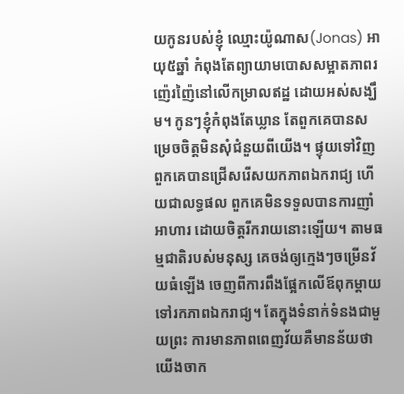យកូនរបស់ខ្ញុំ ឈ្មោះយ៉ូណាស(Jonas) អាយុ៥ឆ្នាំ កំពុងតែព្យាយាមបោសសម្អាតភាពរញ៉េរញ៉ៃនៅលើកម្រាលឥដ្ឋ ដោយអស់សង្ឃឹម។ កូនៗខ្ញុំកំពុងតែឃ្លាន តែពួកគេបានសម្រេចចិត្តមិនសុំជំនួយពីយើង។ ផ្ទុយទៅវិញ ពួកគេបានជ្រើសរើសយកភាពឯករាជ្យ ហើយជាលទ្ធផល ពួកគេមិនទទួលបានការញាំអាហារ ដោយចិត្តរីករាយនោះឡើយ។ តាមធម្មជាតិរបស់មនុស្ស គេចង់ឲ្យក្មេងៗចម្រើនវ័យធំឡើង ចេញពីការពឹងផ្អែកលើឪពុកម្តាយ ទៅរកភាពឯករាជ្យ។ តែក្នុងទំនាក់ទំនងជាមួយព្រះ ការមានភាពពេញវ័យគឺមានន័យថា យើងចាក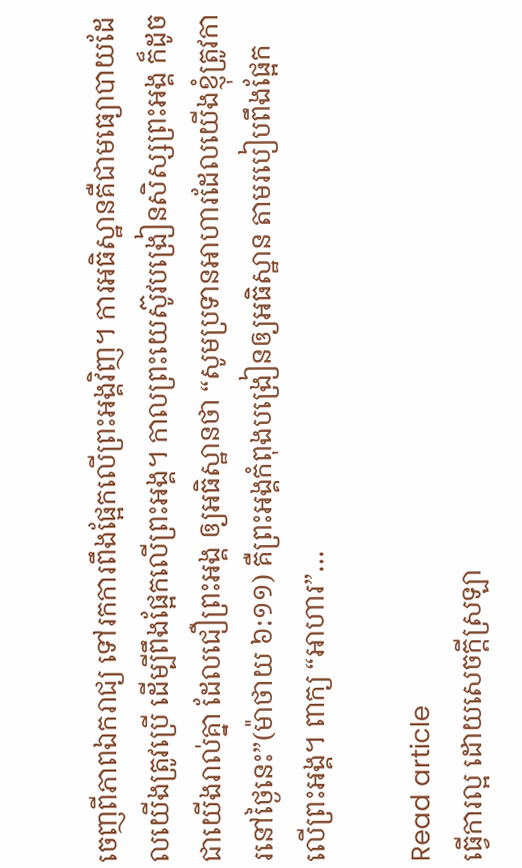ចេញពីភាពឯករាជ្យ ទៅរកការពឹងផ្អែកលើព្រះអង្គវិញ។ ការអធិស្ឋានគឺជាមធ្យោបាយដែលយើងត្រូវប្រើ ដើម្បីពឹងផ្អែកលើព្រះអង្គ។ កាលព្រះយេស៊ូវបង្រៀនសិស្សព្រះអង្គ ក៏ដូចជាយើងរាល់គ្នា ដែលជឿព្រះអង្គ ឲ្យអធិស្ឋានថា “សូមប្រទានអាហារដែលយើងខ្ញុំត្រូវការនៅថ្ងៃនេះ”(ម៉ាថាយ ៦:១១) គឺព្រះអង្គកំពុងបង្រៀនឲ្យអធិស្ឋាន តាមរបៀបពឹងផ្អែកលើព្រះអង្គ។ ពាក្យ “អាហារ”…

Read article
ធ្វើការល្អ ដោយសេចក្តីស្រឡា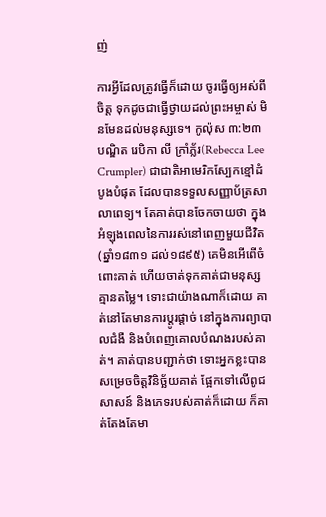ញ់

ការអ្វីដែលត្រូវធ្វើក៏ដោយ ចូរធ្វើឲ្យអស់ពីចិត្ត ទុកដូចជាធ្វើថ្វាយដល់ព្រះអម្ចាស់ មិនមែនដល់មនុស្សទេ។ កូល៉ុស ៣:២៣ បណ្ឌិត រេបិកា លី ក្រាំភ្ល័រ(Rebecca Lee Crumpler) ជាជាតិអាមេរិកស្បែកខ្មៅដំបូងបំផុត ដែលបានទទួលសញ្ញាប័ត្រសាលាពេទ្យ។ តែគាត់បានចែកចាយថា ក្នុងអំឡុងពេលនៃការរស់នៅពេញមួយជីវិត(ឆ្នាំ១៨៣១ ដល់១៨៩៥) គេមិនអើពើចំពោះគាត់ ហើយចាត់ទុកគាត់ជាមនុស្សគ្មានតម្លៃ។ ទោះជាយ៉ាងណាក៏ដោយ គាត់នៅតែមានការប្តូរផ្តាច់ នៅក្នុងការព្យាបាលជំងឺ និងបំពេញគោលបំណងរបស់គាត់។ គាត់បានបញ្ជាក់ថា ទោះអ្នកខ្លះបានសម្រេចចិត្តវិនិច្ឆ័យគាត់ ផ្អែកទៅលើពូជសាសន៍ និងភេទរបស់គាត់ក៏ដោយ ក៏គាត់តែងតែមា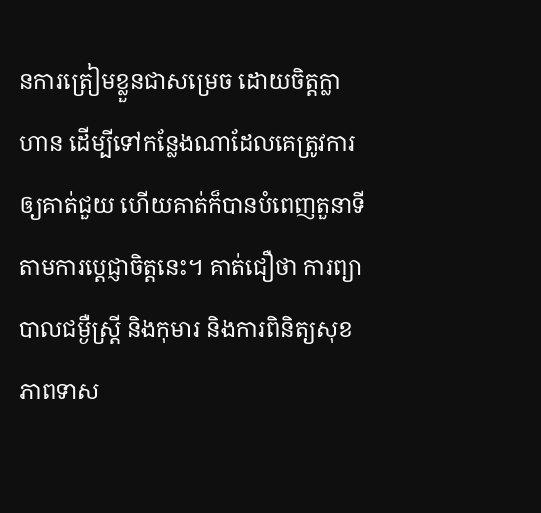នការត្រៀមខ្លួនជាសម្រេច ដោយចិត្តក្លាហាន ដើម្បីទៅកន្លែងណាដែលគេត្រូវការឲ្យគាត់ជួយ ហើយគាត់ក៏បានបំពេញតួនាទី តាមការប្ដេជ្ញាចិត្តនេះ។ គាត់ជឿថា ការព្យាបាលជម្ងឺស្ត្រី និងកុមារ និងការពិនិត្យសុខភាពទាស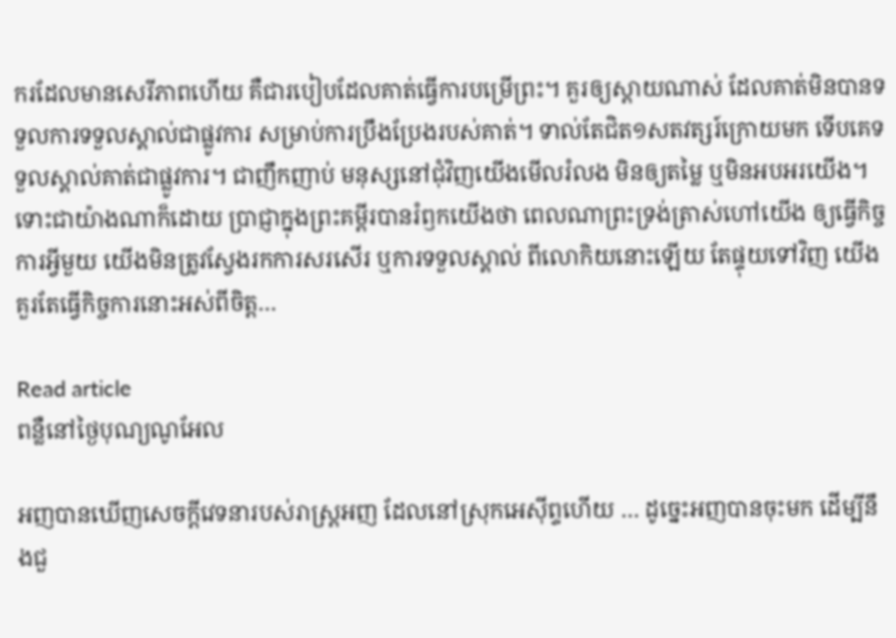ករដែលមានសេរីភាពហើយ គឺជារបៀបដែលគាត់ធ្វើការបម្រើព្រះ។ គួរឲ្យស្តាយណាស់ ដែលគាត់មិនបានទទួលការទទួលស្គាល់ជាផ្លូវការ សម្រាប់ការប្រឹងប្រែងរបស់គាត់។ ទាល់តែជិត១សតវត្សរ៍ក្រោយមក ទើបគេទទួលស្គាល់គាត់ជាផ្លូវការ។ ជាញឹកញាប់ មនុស្សនៅជុំវិញយើងមើលរំលង មិនឲ្យតម្លៃ ឬមិនអបអរយើង។ ទោះជាយ៉ាងណាក៏ដោយ ប្រាជ្ញាក្នុងព្រះគម្ពីរបានរំឭកយើងថា ពេលណាព្រះទ្រង់ត្រាស់ហៅយើង ឲ្យធ្វើកិច្ចការអ្វីមួយ យើងមិនត្រូវស្វែងរកការសរសើរ ឬការទទួលស្គាល់ ពីលោកិយនោះឡើយ តែផ្ទុយទៅវិញ យើងគួរតែធ្វើកិច្ចការនោះអស់ពីចិត្ត…

Read article
ពន្លឺនៅថ្ងៃបុណ្យណូអែល

អញបានឃើញសេចក្តីវេទនារបស់រាស្ត្រអញ ដែលនៅស្រុកអេស៊ីព្ទហើយ … ដូច្នេះអញបានចុះមក ដើម្បីនឹងជួ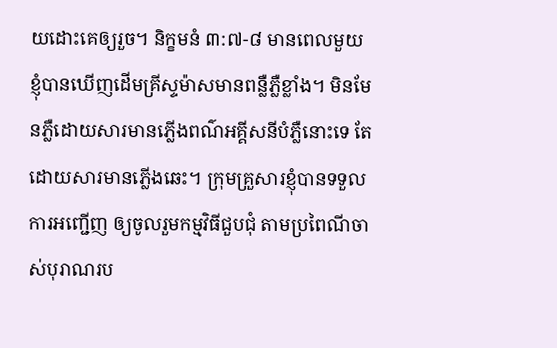យដោះគេឲ្យរួច។ និក្ខមនំ ៣:៧-៨ មានពេលមួយ ខ្ញុំបានឃើញដើមគ្រីស្ទម៉ាសមានពន្លឺភ្លឺខ្លាំង។ មិនមែនភ្លឺដោយសារមានភ្លើងពណ៌អគ្គីសនីបំភ្លឺនោះទេ តែដោយសារមានភ្លើងឆេះ។ ក្រុមគ្រួសារខ្ញុំបានទទួលការអញ្ជើញ ឲ្យចូលរួមកម្មវិធីជួបជុំ តាមប្រពៃណីចាស់បុរាណរប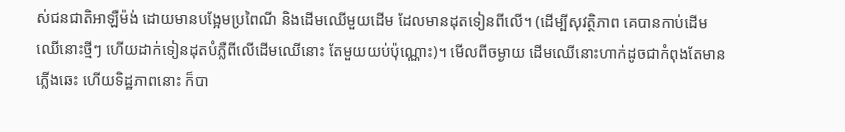ស់ជនជាតិអាឡឺម៉ង់ ដោយមានបង្អែមប្រពៃណី និងដើមឈើមួយដើម ដែលមានដុតទៀនពីលើ។ (ដើម្បីសុវត្ថិភាព គេបានកាប់ដើមឈើនោះថ្មីៗ ហើយដាក់ទៀនដុតបំភ្លឺពីលើដើមឈើនោះ តែមួយយប់ប៉ុណ្ណោះ)។ មើលពីចម្ងាយ ដើមឈើនោះហាក់ដូចជាកំពុងតែមានភ្លើងឆេះ ហើយទិដ្ឋភាពនោះ ក៏បា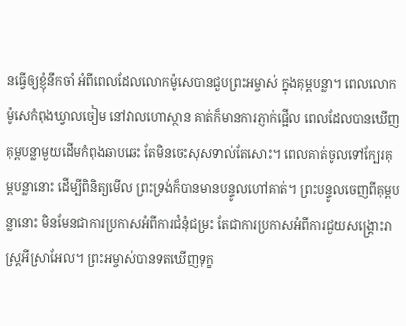នធ្វើឲ្យខ្ញុំនឹកចាំ អំពីពេលដែលលោកម៉ូសេបានជួបព្រះអម្ចាស់ ក្នុងគុម្ពបន្លា។ ពេលលោកម៉ូសេកំពុងឃ្វាលចៀម នៅវាលហោស្ថាន គាត់ក៏មានការភ្ញាក់ផ្អើល ពេលដែលបានឃើញគុម្ពបន្លាមួយដើមកំពុងឆាបឆេះ តែមិនចេះសុសទាល់តែសោះ។ ពេលគាត់ចូលទៅក្បែរគុម្ពបន្លានោះ ដើម្បីពិនិត្យមើល ព្រះទ្រង់ក៏បានមានបន្ទូលហៅគាត់។ ព្រះបន្ទូលចេញពីគុម្ពបន្លានោះ មិនមែនជាការប្រកាសអំពីការជំនុំជម្រះ តែជាការប្រកាសអំពីការជួយសង្គ្រោះរាស្ត្រអីស្រាអែល។ ព្រះអម្ចាស់បានទតឃើញទុក្ខ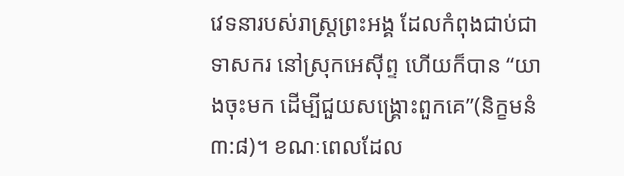វេទនារបស់រាស្ត្រព្រះអង្គ ដែលកំពុងជាប់ជាទាសករ នៅស្រុកអេស៊ីព្ទ ហើយក៏បាន “យាងចុះមក ដើម្បីជួយសង្គ្រោះពួកគេ”(និក្ខមនំ ៣:៨)។ ខណៈពេលដែល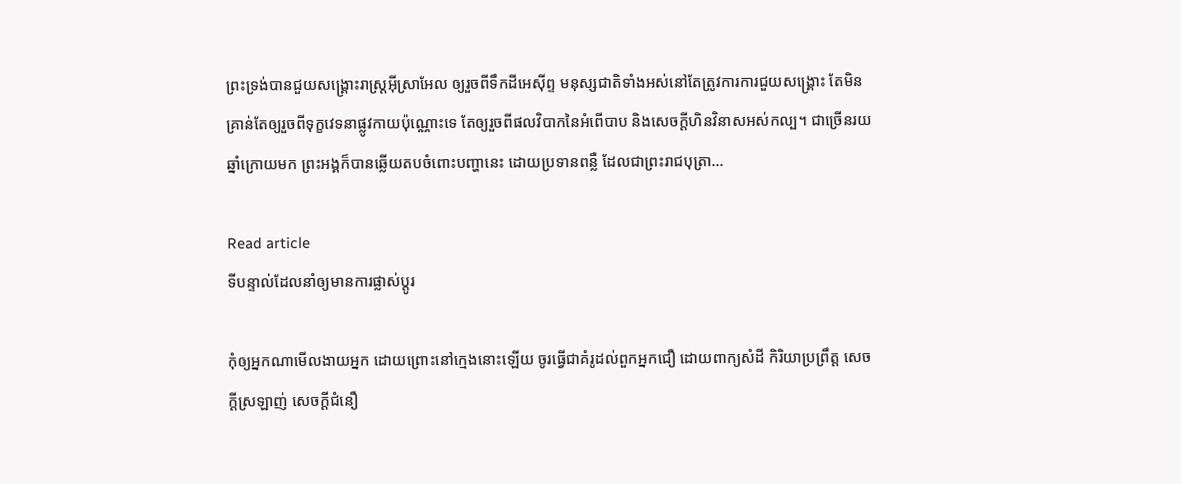ព្រះទ្រង់បានជួយសង្គ្រោះរាស្ត្រអ៊ីស្រាអែល ឲ្យរួចពីទឹកដីអេស៊ីព្ទ មនុស្សជាតិទាំងអស់នៅតែត្រូវការការជួយសង្គ្រោះ តែមិនគ្រាន់តែឲ្យរួចពីទុក្ខវេទនាផ្លូវកាយប៉ុណ្ណោះទេ តែឲ្យរួចពីផលវិបាកនៃអំពើបាប និងសេចក្តីហិនវិនាសអស់កល្ប។ ជាច្រើនរយឆ្នាំក្រោយមក ព្រះអង្គក៏បានឆ្លើយតបចំពោះបញ្ហានេះ ដោយប្រទានពន្លឺ ដែលជាព្រះរាជបុត្រា…

Read article
ទីបន្ទាល់ដែលនាំឲ្យមានការផ្លាស់ប្តូរ

កុំឲ្យអ្នកណាមើលងាយអ្នក ដោយព្រោះនៅក្មេងនោះឡើយ ចូរធ្វើជាគំរូដល់ពួកអ្នកជឿ ដោយពាក្យសំដី កិរិយាប្រព្រឹត្ត សេចក្តីស្រឡាញ់ សេចក្តីជំនឿ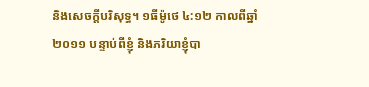និងសេចក្តីបរិសុទ្ធ។ ១ធីម៉ូថេ ៤:១២ កាលពីឆ្នាំ ២០១១ បន្ទាប់ពីខ្ញុំ និងភរិយាខ្ញុំបា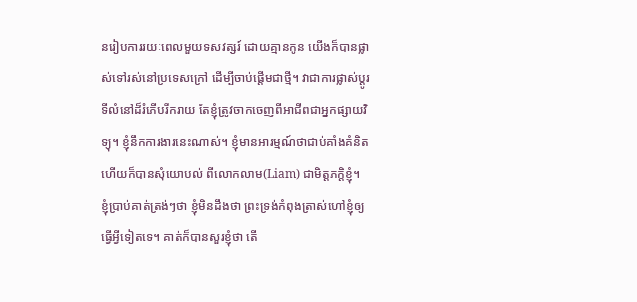នរៀបការរយៈពេលមួយទសវត្សរ៍ ដោយគ្មានកូន យើងក៏បានផ្លាស់ទៅរស់នៅប្រទេសក្រៅ ដើម្បីចាប់ផ្តើមជាថ្មី។ វាជាការផ្លាស់ប្តូរទីលំនៅដ៏រំភើបរីករាយ តែខ្ញុំត្រូវចាកចេញពីអាជីពជាអ្នកផ្សាយវិទ្យុ។ ខ្ញុំនឹកការងារនេះណាស់។ ខ្ញុំមានអារម្មណ៍ថាជាប់គាំងគំនិត ហើយក៏បានសុំយោបល់ ពីលោកលាម(Liam) ជាមិត្តភក្តិខ្ញុំ។ ខ្ញុំប្រាប់គាត់ត្រង់ៗថា ខ្ញុំមិនដឹងថា ព្រះទ្រង់កំពុងត្រាស់ហៅខ្ញុំឲ្យធ្វើអ្វីទៀតទេ។ គាត់ក៏បានសួរខ្ញុំថា តើ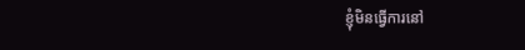ខ្ញុំមិនធ្វើការនៅ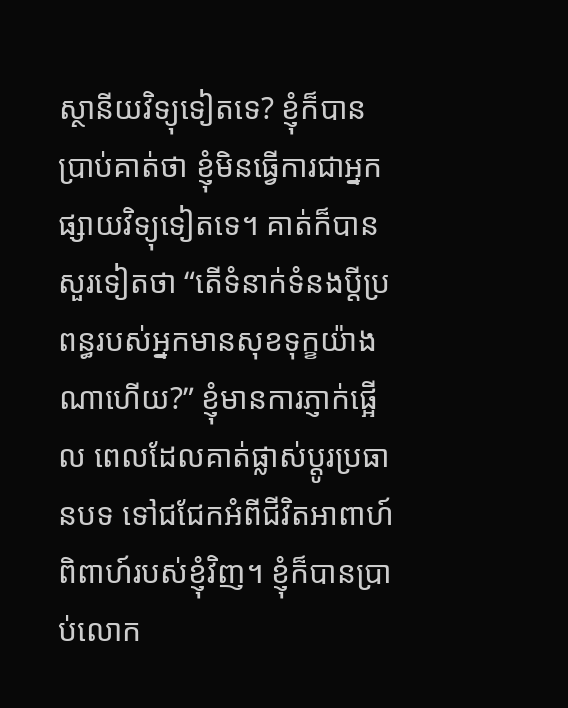ស្ថានីយវិទ្យុទៀតទេ? ខ្ញុំក៏បានប្រាប់គាត់ថា ខ្ញុំមិនធ្វើការជាអ្នកផ្សាយវិទ្យុទៀតទេ។ គាត់ក៏បានសួរទៀតថា “តើទំនាក់ទំនងប្តីប្រពន្ធរបស់អ្នកមានសុខទុក្ខយ៉ាងណាហើយ?” ខ្ញុំមានការភ្ញាក់ផ្អើល ពេលដែលគាត់ផ្លាស់ប្តូរប្រធានបទ ទៅជជែកអំពីជីវិតអាពាហ៍ពិពាហ៍របស់ខ្ញុំវិញ។ ខ្ញុំក៏បានប្រាប់លោក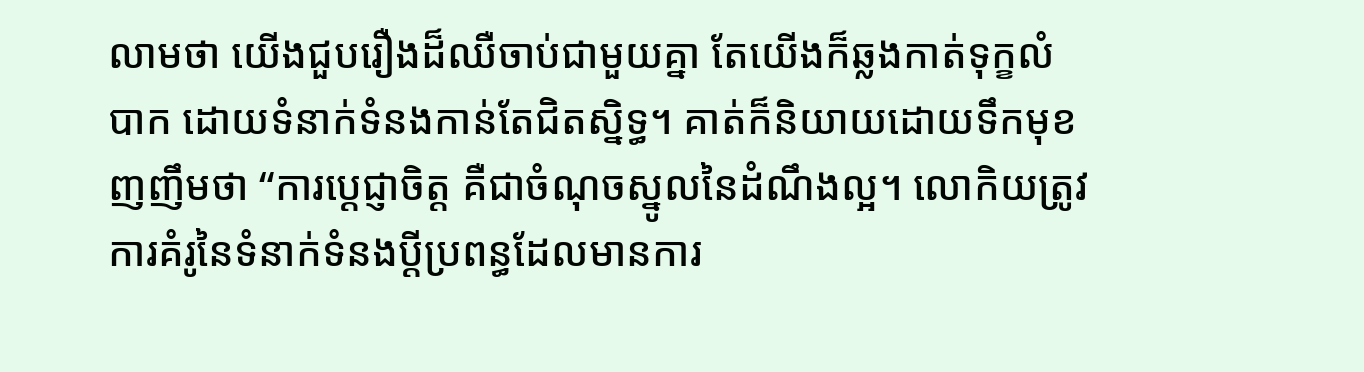លាមថា យើងជួបរឿងដ៏ឈឺចាប់ជាមួយគ្នា តែយើងក៏ឆ្លងកាត់ទុក្ខលំបាក ដោយទំនាក់ទំនងកាន់តែជិតស្និទ្ធ។ គាត់ក៏និយាយដោយទឹកមុខញញឹមថា “ការប្ដេជ្ញាចិត្ត គឺជាចំណុចស្នូលនៃដំណឹងល្អ។ លោកិយត្រូវការគំរូនៃទំនាក់ទំនងប្តីប្រពន្ធដែលមានការ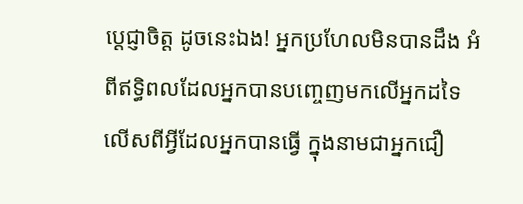ប្ដេជ្ញាចិត្ត ដូចនេះឯង! អ្នកប្រហែលមិនបានដឹង អំពីឥទ្ធិពលដែលអ្នកបានបញ្ចេញមកលើអ្នកដទៃ លើសពីអ្វីដែលអ្នកបានធ្វើ ក្នុងនាមជាអ្នកជឿ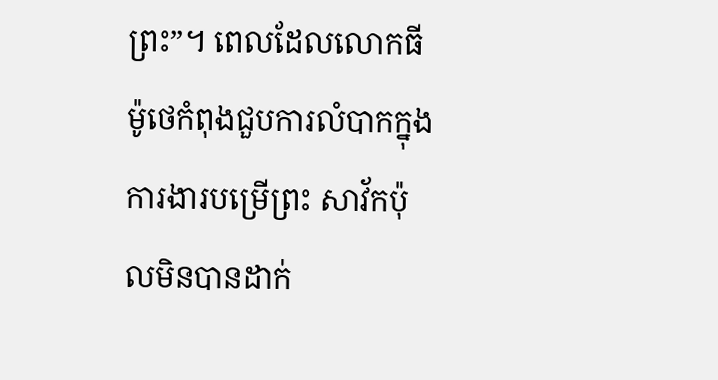ព្រះ”។ ពេលដែលលោកធីម៉ូថេកំពុងជួបការលំបាកក្នុងការងារបម្រើព្រះ សាវ័កប៉ុលមិនបានដាក់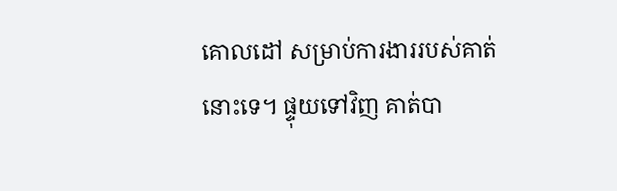គោលដៅ សម្រាប់ការងាររបស់គាត់នោះទេ។ ផ្ទុយទៅវិញ គាត់បា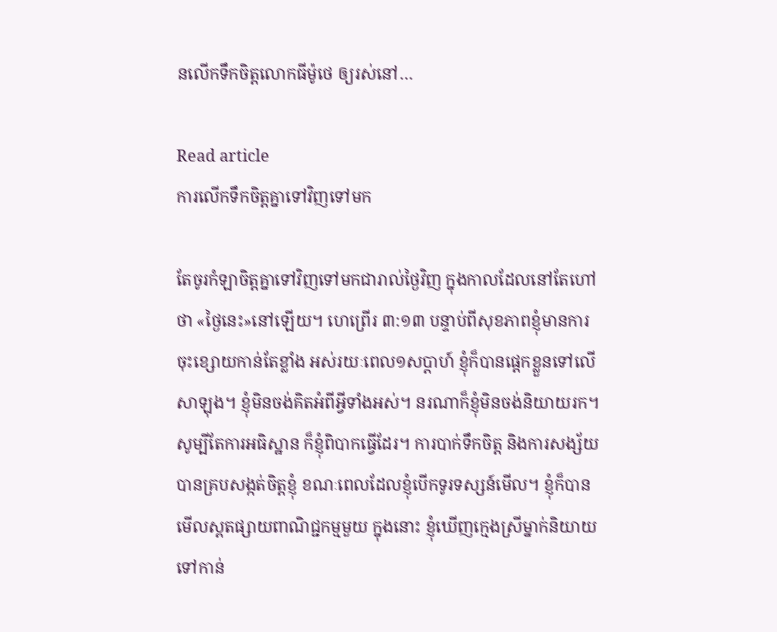នលើកទឹកចិត្តលោកធីម៉ូថេ ឲ្យរស់នៅ…

Read article
ការលើកទឹកចិត្តគ្នាទៅវិញទៅមក

តែចូរកំឡាចិត្តគ្នាទៅវិញទៅមកជារាល់ថ្ងៃវិញ ក្នុងកាលដែលនៅតែហៅថា «ថ្ងៃនេះ»នៅឡើយ។ ហេព្រើរ ៣:១៣ បន្ទាប់ពីសុខភាពខ្ញុំមានការចុះខ្សោយកាន់តែខ្លាំង អស់រយៈពេល១សប្តាហ៍ ខ្ញុំក៏បានផ្តេកខ្លួនទៅលើសាឡុង។ ខ្ញុំមិនចង់គិតអំពីអ្វីទាំងអស់។ នរណាក៏ខ្ញុំមិនចង់និយាយរក។ សូម្បីតែការអធិស្ឋាន ក៏ខ្ញុំពិបាកធ្វើដែរ។ ការបាក់ទឹកចិត្ត និងការសង្ស័យបានគ្របសង្កត់ចិត្តខ្ញុំ ខណៈពេលដែលខ្ញុំបើកទូរទស្សន៍មើល។ ខ្ញុំក៏បានមើលស្ពតផ្សាយពាណិជ្ជកម្មមួយ ក្នុងនោះ ខ្ញុំឃើញក្មេងស្រីម្នាក់និយាយទៅកាន់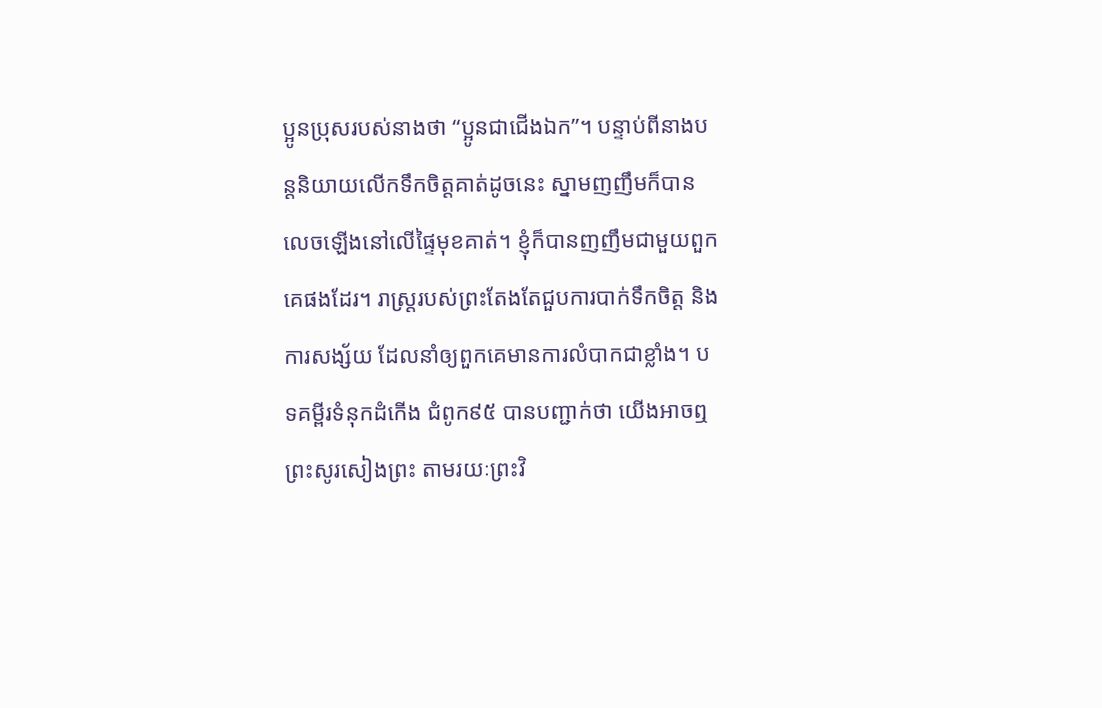ប្អូនប្រុសរបស់នាងថា “ប្អូនជាជើងឯក”។ បន្ទាប់ពីនាងបន្តនិយាយលើកទឹកចិត្តគាត់ដូចនេះ ស្នាមញញឹមក៏បានលេចឡើងនៅលើផ្ទៃមុខគាត់។ ខ្ញុំក៏បានញញឹមជាមួយពួកគេផងដែរ។ រាស្ត្ររបស់ព្រះតែងតែជួបការបាក់ទឹកចិត្ត និងការសង្ស័យ ដែលនាំឲ្យពួកគេមានការលំបាកជាខ្លាំង។ បទគម្ពីរទំនុកដំកើង ជំពូក៩៥ បានបញ្ជាក់ថា យើងអាចឮព្រះសូរសៀងព្រះ តាមរយៈព្រះវិ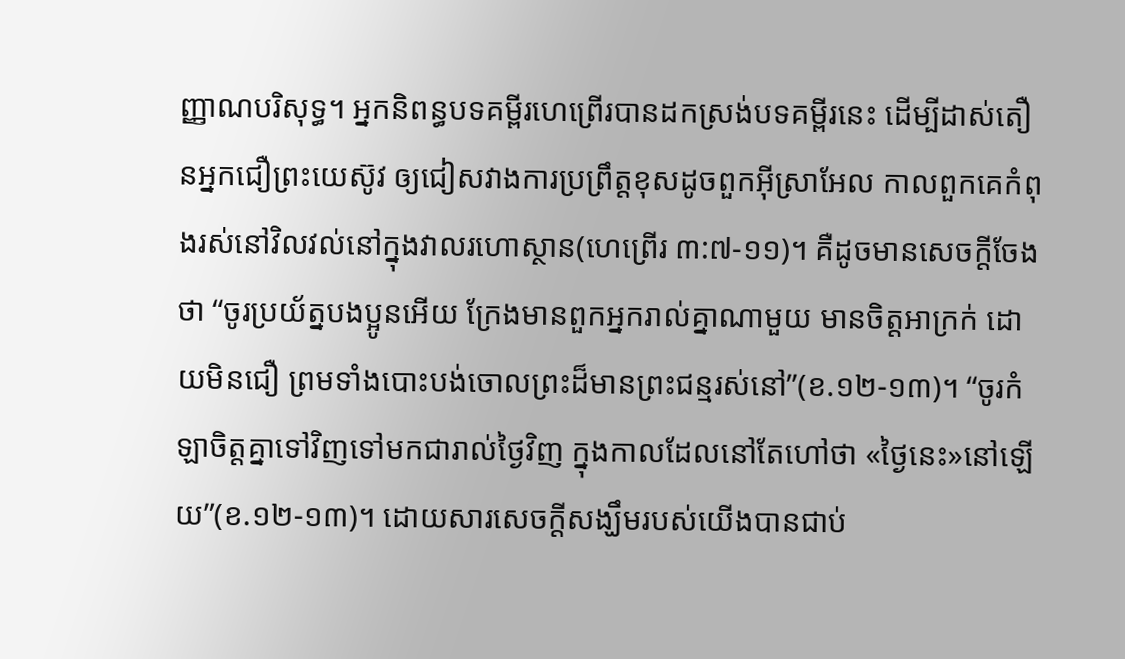ញ្ញាណបរិសុទ្ធ។ អ្នកនិពន្ធបទគម្ពីរហេព្រើរបានដកស្រង់បទគម្ពីរនេះ ដើម្បីដាស់តឿនអ្នកជឿព្រះយេស៊ូវ ឲ្យជៀសវាងការប្រព្រឹត្តខុសដូចពួកអ៊ីស្រាអែល កាលពួកគេកំពុងរស់នៅវិលវល់នៅក្នុងវាលរហោស្ថាន(ហេព្រើរ ៣:៧-១១)។ គឺដូចមានសេចក្តីចែងថា “ចូរប្រយ័ត្នបងប្អូនអើយ ក្រែងមានពួកអ្នករាល់គ្នាណាមួយ មានចិត្តអាក្រក់ ដោយមិនជឿ ព្រមទាំងបោះបង់ចោលព្រះដ៏មានព្រះជន្មរស់នៅ”(ខ.១២-១៣)។ “ចូរកំឡាចិត្តគ្នាទៅវិញទៅមកជារាល់ថ្ងៃវិញ ក្នុងកាលដែលនៅតែហៅថា «ថ្ងៃនេះ»នៅឡើយ”(ខ.១២-១៣)។ ដោយសារសេចក្តីសង្ឃឹមរបស់យើងបានជាប់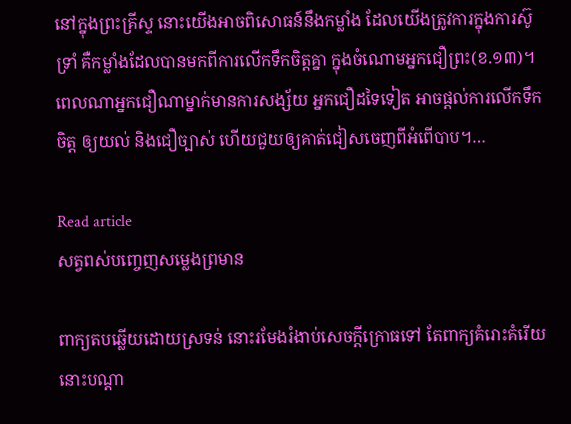នៅក្នុងព្រះគ្រីស្ទ នោះយើងអាចពិសោធន៍នឹងកម្លាំង ដែលយើងត្រូវការក្នុងការស៊ូទ្រាំ គឺកម្លាំងដែលបានមកពីការលើកទឹកចិត្តគ្នា ក្នុងចំណោមអ្នកជឿព្រះ(ខ.១៣)។ ពេលណាអ្នកជឿណាម្នាក់មានការសង្ស័យ អ្នកជឿដទៃទៀត អាចផ្តល់ការលើកទឹកចិត្ត ឲ្យយល់ និងជឿច្បាស់ ហើយជួយឲ្យគាត់ជៀសចេញពីអំពើបាប។…

Read article
សត្វពស់បញ្ចេញសម្លេងព្រមាន

ពាក្យតបឆ្លើយដោយស្រទន់ នោះរមែងរំងាប់សេចក្តីក្រោធទៅ តែពាក្យគំរោះគំរើយ នោះបណ្តា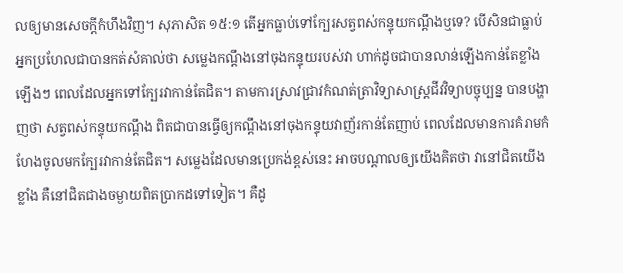លឲ្យមានសេចក្តីកំហឹងវិញ។ សុភាសិត ១៥:១ តើអ្នកធ្លាប់ទៅក្បែរសត្វពស់កន្ទុយកណ្ដឹងឬទេ? បើសិនជាធ្លាប់ អ្នកប្រហែលជាបានកត់សំគាល់ថា សម្លេងកណ្តឹងនៅចុងកន្ទុយរបស់វា ហាក់ដូចជាបានលាន់ឡើងកាន់តែខ្លាំងឡើងៗ ពេលដែលអ្នកទៅក្បែរវាកាន់តែជិត។ តាមការស្រាវជ្រាវកំណត់ត្រាវិទ្យាសាស្រ្តជីវវិទ្យាបច្ចុប្បន្ន បានបង្ហាញថា សត្វពស់កន្ទុយកណ្តឹង ពិតជាបានធ្វើឲ្យកណ្តឹងនៅចុងកន្ទុយវាញ័រកាន់តែញាប់ ពេលដែលមានការគំរាមកំហែងចូលមកក្បែរវាកាន់តែជិត។ សម្លេងដែលមានប្រេកង់ខ្ពស់នេះ អាចបណ្តាលឲ្យយើងគិតថា វានៅជិតយើងខ្លាំង គឺនៅជិតជាងចម្ងាយពិតប្រាកដទៅទៀត។ គឺដូ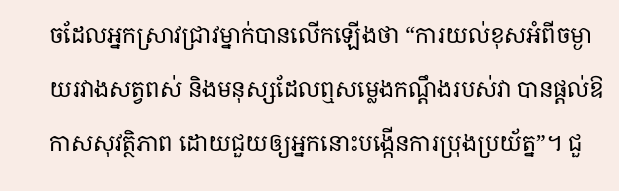ចដែលអ្នកស្រាវជ្រាវម្នាក់បានលើកឡើងថា “ការយល់ខុសអំពីចម្ងាយរវាងសត្វពស់ និងមនុស្សដែលឮសម្លេងកណ្តឹងរបស់វា បានផ្តល់ឱកាសសុវត្ថិភាព ដោយជួយឲ្យអ្នកនោះបង្កើនការប្រុងប្រយ័ត្ន”។ ជួ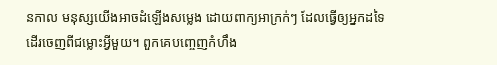នកាល មនុស្សយើងអាចដំឡើងសម្លេង ដោយពាក្យអាក្រក់ៗ ដែលធ្វើឲ្យអ្នកដទៃដើរចេញពីជម្លោះអ្វីមួយ។ ពួកគេបញ្ចេញកំហឹង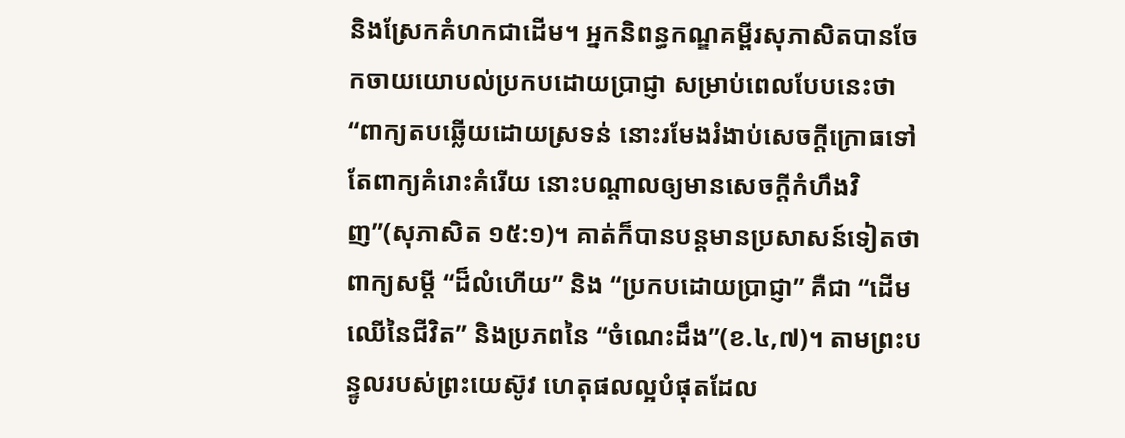និងស្រែកគំហកជាដើម។ អ្នកនិពន្ធកណ្ឌគម្ពីរសុភាសិតបានចែកចាយយោបល់ប្រកបដោយប្រាជ្ញា សម្រាប់ពេលបែបនេះថា “ពាក្យតបឆ្លើយដោយស្រទន់ នោះរមែងរំងាប់សេចក្តីក្រោធទៅ តែពាក្យគំរោះគំរើយ នោះបណ្តាលឲ្យមានសេចក្តីកំហឹងវិញ”(សុភាសិត ១៥:១)។ គាត់ក៏បានបន្តមានប្រសាសន៍ទៀតថា ពាក្យសម្តី “ដ៏លំហើយ” និង “ប្រកបដោយប្រាជ្ញា” គឺជា “ដើមឈើនៃជីវិត” និងប្រភពនៃ “ចំណេះដឹង”(ខ.៤,៧)។ តាមព្រះបន្ទូលរបស់ព្រះយេស៊ូវ ហេតុផលល្អបំផុតដែល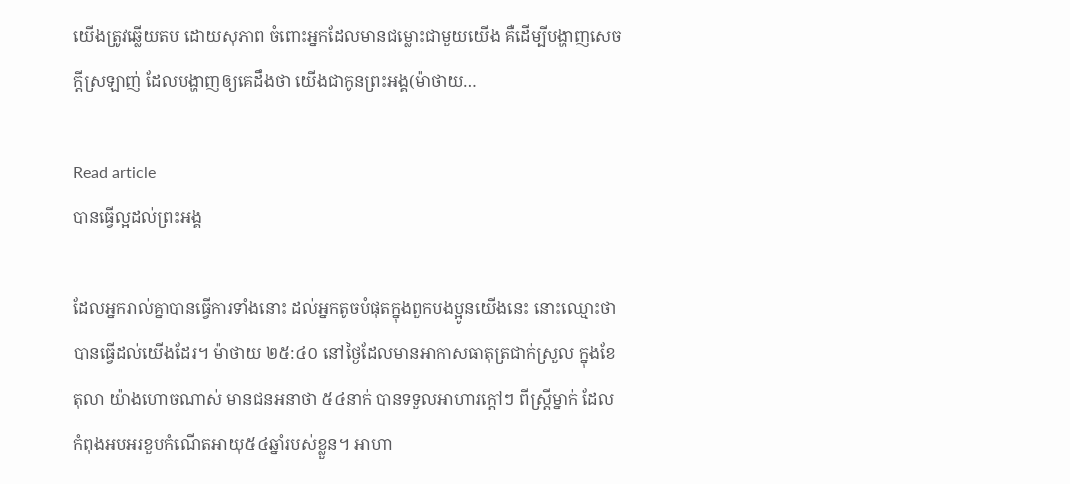យើងត្រូវឆ្លើយតប ដោយសុភាព ចំពោះអ្នកដែលមានជម្លោះជាមួយយើង គឺដើម្បីបង្ហាញសេចក្តីស្រឡាញ់ ដែលបង្ហាញឲ្យគេដឹងថា យើងជាកូនព្រះអង្គ(ម៉ាថាយ…

Read article
បានធ្វើល្អដល់ព្រះអង្គ

ដែលអ្នករាល់គ្នាបានធ្វើការទាំងនោះ ដល់អ្នកតូចបំផុតក្នុងពួកបងប្អូនយើងនេះ នោះឈ្មោះថា បានធ្វើដល់យើងដែរ។ ម៉ាថាយ ២៥:៤០ នៅថ្ងៃដែលមានអាកាសធាតុត្រជាក់ស្រួល ក្នុងខែតុលា យ៉ាងហោចណាស់ មានជនអនាថា ៥៤នាក់ បានទទួលអាហារក្តៅៗ ពីស្ត្រីម្នាក់ ដែលកំពុងអបអរខួបកំណើតអាយុ៥៤ឆ្នាំរបស់ខ្លួន។ អាហា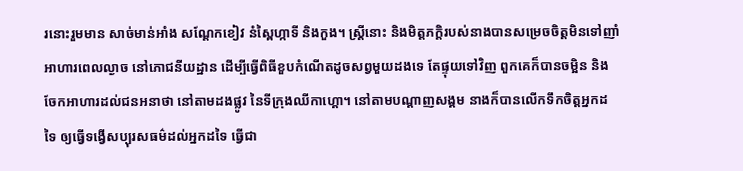រនោះរួមមាន សាច់មាន់អាំង សណ្តែកខៀវ នំស្ពៃហ្កាទី និងកួង។ ស្រ្តីនោះ និងមិត្តភក្ដិរបស់នាងបានសម្រេចចិត្តមិនទៅញាំអាហារពេលល្ងាច នៅភោជនីយដ្ឋាន ដើម្បីធ្វើពិធីខួបកំណើតដូចសព្វមួយដងទេ តែផ្ទុយទៅវិញ ពួកគេក៏បានចម្អិន និងចែកអាហារដល់ជនអនាថា នៅតាមដងផ្លូវ នៃទីក្រុងឈីកាហ្គោ។ នៅតាមបណ្ដាញសង្គម នាងក៏បានលើកទឹកចិត្តអ្នកដទៃ ឲ្យធ្វើទង្វើសប្បុរសធម៌ដល់អ្នកដទៃ ធ្វើជា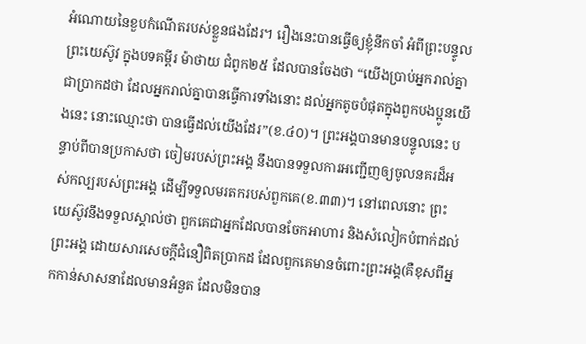អំណោយនៃខួបកំណើតរបស់ខ្លួនផងដែរ។ រឿងនេះបានធ្វើឲ្យខ្ញុំនឹកចាំ អំពីព្រះបន្ទូលព្រះយេស៊ូវ ក្នុងបទគម្ពីរ ម៉ាថាយ ជំពូក២៥ ដែលបានចែងថា “យើងប្រាប់អ្នករាល់គ្នាជាប្រាកដថា ដែលអ្នករាល់គ្នាបានធ្វើការទាំងនោះ ដល់អ្នកតូចបំផុតក្នុងពួកបងប្អូនយើងនេះ នោះឈ្មោះថា បានធ្វើដល់យើងដែរ”(ខ.៤០)។ ព្រះអង្គបានមានបន្ទូលនេះ បន្ទាប់ពីបានប្រកាសថា ចៀមរបស់ព្រះអង្គ នឹងបានទទួលការអញ្ជើញឲ្យចូលនគរដ៏អស់កល្បរបស់ព្រះអង្គ ដើម្បីទទួលមរតករបស់ពួកគេ(ខ.៣៣)។ នៅពេលនោះ ព្រះយេស៊ូវនឹងទទួលស្គាល់ថា ពួកគេជាអ្នកដែលបានចែកអាហារ និងសំលៀកបំពាក់ដល់ព្រះអង្គ ដោយសារសេចក្តីជំនឿពិតប្រាកដ ដែលពួកគេមានចំពោះព្រះអង្គ(គឺខុសពីអ្នកកាន់សាសនាដែលមានអំនួត ដែលមិនបាន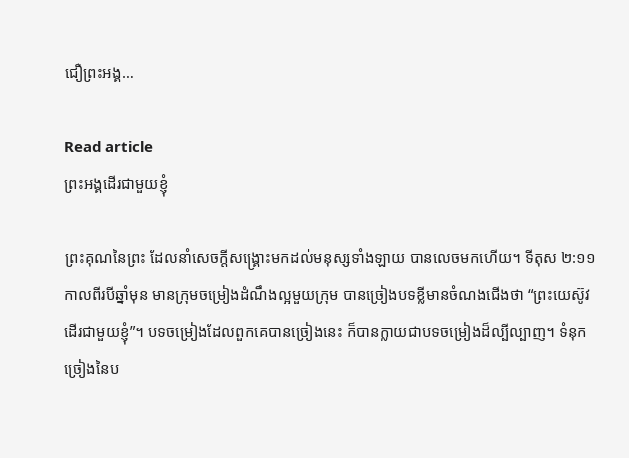ជឿព្រះអង្គ…

Read article
ព្រះអង្គដើរជាមួយខ្ញុំ

ព្រះគុណនៃព្រះ ដែលនាំសេចក្តីសង្គ្រោះមកដល់មនុស្សទាំងឡាយ បានលេចមកហើយ។ ទីតុស ២:១១ កាលពីរបីឆ្នាំមុន មានក្រុមចម្រៀងដំណឹងល្អមួយក្រុម បានច្រៀងបទខ្លីមានចំណងជើងថា “ព្រះយេស៊ូវដើរជាមួយខ្ញុំ”។ បទចម្រៀងដែលពួកគេបានច្រៀងនេះ ក៏បានក្លាយជាបទចម្រៀងដ៏ល្បីល្បាញ។ ទំនុកច្រៀងនៃប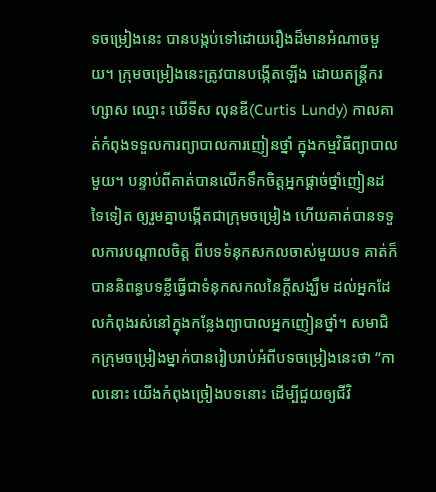ទចម្រៀងនេះ បានបង្កប់ទៅដោយរឿងដ៏មានអំណាចមួយ។ ក្រុមចម្រៀងនេះត្រូវបានបង្កើតឡើង ដោយតន្ត្រីករហ្សាស ឈ្មោះ ឃើទីស លុនឌី(Curtis Lundy) កាលគាត់កំពុងទទួលការព្យាបាលការញៀនថ្នាំ ក្នុងកម្មវិធីព្យាបាលមួយ។ បន្ទាប់ពីគាត់បានលើកទឹកចិត្តអ្នកផ្តាច់ថ្នាំញៀនដទៃទៀត ឲ្យរួមគ្នាបង្កើតជាក្រុមចម្រៀង ហើយគាត់បានទទួលការបណ្តាលចិត្ត ពីបទទំនុកសកលចាស់មួយបទ គាត់ក៏បាននិពន្ធបទខ្លីធ្វើជាទំនុកសកលនៃក្តីសង្ឃឹម ដល់អ្នកដែលកំពុងរស់នៅក្នុងកន្លែងព្យាបាលអ្នកញៀនថ្នាំ។ សមាជិកក្រុមចម្រៀងម្នាក់បានរៀបរាប់អំពីបទចម្រៀងនេះថា “កាលនោះ យើងកំពុងច្រៀងបទនោះ ដើម្បីជួយឲ្យជីវិ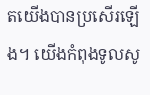តយើងបានប្រសើរឡើង។ យើងកំពុងទូលសូ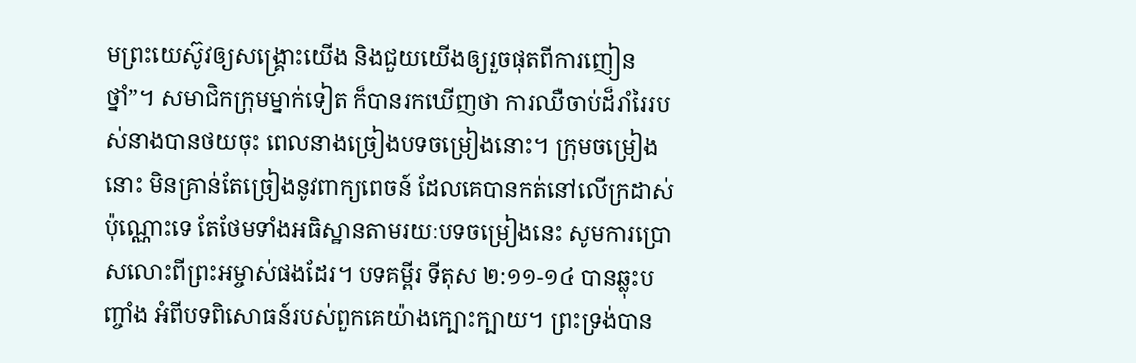មព្រះយេស៊ូវឲ្យសង្គ្រោះយើង និងជួយយើងឲ្យរួចផុតពីការញៀនថ្នាំ”។ សមាជិកក្រុមម្នាក់ទៀត ក៏បានរកឃើញថា ការឈឺចាប់ដ៏រាំរៃរបស់នាងបានថយចុះ ពេលនាងច្រៀងបទចម្រៀងនោះ។ ក្រុមចម្រៀងនោះ មិនគ្រាន់តែច្រៀងនូវពាក្យពេចន៍ ដែលគេបានកត់នៅលើក្រដាស់ប៉ុណ្ណោះទេ តែថែមទាំងអធិស្ឋានតាមរយៈបទចម្រៀងនេះ សូមការប្រោសលោះពីព្រះអម្ចាស់ផងដែរ។ បទគម្ពីរ ទីតុស ២:១១-១៤ បានឆ្លុះបញ្ចាំង អំពីបទពិសោធន៍របស់ពួកគេយ៉ាងក្បោះក្បាយ។ ព្រះទ្រង់បាន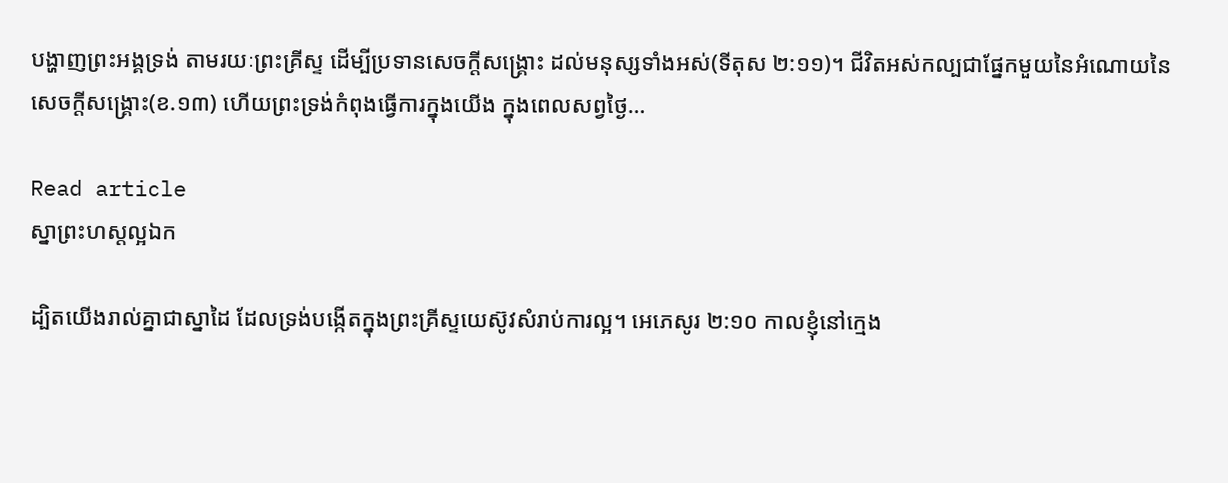បង្ហាញព្រះអង្គទ្រង់ តាមរយៈព្រះគ្រីស្ទ ដើម្បីប្រទានសេចក្តីសង្រ្គោះ ដល់មនុស្សទាំងអស់(ទីតុស ២:១១)។ ជីវិតអស់កល្បជាផ្នែកមួយនៃអំណោយនៃសេចក្តីសង្រ្គោះ(ខ.១៣) ហើយព្រះទ្រង់កំពុងធ្វើការក្នុងយើង ក្នុងពេលសព្វថ្ងៃ…

Read article
ស្នាព្រះហស្តល្អឯក

ដ្បិតយើងរាល់គ្នាជាស្នាដៃ ដែលទ្រង់បង្កើតក្នុងព្រះគ្រីស្ទយេស៊ូវសំរាប់ការល្អ។ អេភេសូរ ២:១០ កាលខ្ញុំនៅក្មេង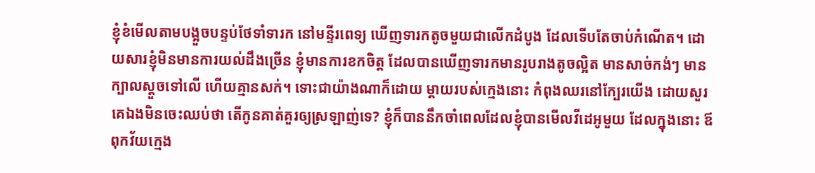ខ្ញុំខំមើលតាមបង្អួចបន្ទប់ថែទាំទារក នៅមន្ទីរពេទ្យ ឃើញទារកតូចមួយជាលើកដំបូង ដែលទើបតែចាប់កំណើត។ ដោយសារខ្ញុំមិនមានការយល់ដឹងច្រើន ខ្ញុំមានការខកចិត្ត ដែលបានឃើញទារកមានរូបរាងតូចល្អិត មានសាច់កង់ៗ មានក្បាលស្ដួចទៅលើ ហើយគ្មានសក់។ ទោះជាយ៉ាងណាក៏ដោយ ម្តាយរបស់ក្មេងនោះ កំពុងឈរនៅក្បែរយើង ដោយសួរគេឯងមិនចេះឈប់ថា តើកូនគាត់គួរឲ្យស្រឡាញ់ទេ? ខ្ញុំក៏បាននឹកចាំពេលដែលខ្ញុំបានមើលវីដេអូមួយ ដែលក្នុងនោះ ឪពុកវ័យក្មេង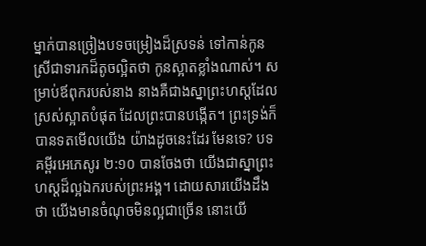ម្នាក់បានច្រៀងបទចម្រៀងដ៏ស្រទន់ ទៅកាន់កូនស្រីជាទារកដ៏តូចល្អិតថា កូនស្អាតខ្លាំងណាស់។ សម្រាប់ឪពុករបស់នាង នាងគឺជាងស្នាព្រះហស្តដែលស្រស់ស្អាតបំផុត ដែលព្រះបានបង្កើត។ ព្រះទ្រង់ក៏បានទតមើលយើង យ៉ាងដូចនេះដែរ មែនទេ? បទគម្ពីរអេភេសូរ ២:១០ បានចែងថា យើងជាស្នាព្រះហស្តដ៏ល្អឯករបស់ព្រះអង្គ។ ដោយសារយើងដឹងថា យើងមានចំណុចមិនល្អជាច្រើន នោះយើ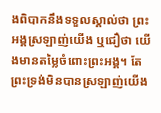ងពិបាកនឹងទទួលស្គាល់ថា ព្រះអង្គស្រឡាញ់យើង ឬជឿថា យើងមានតម្លៃចំពោះព្រះអង្គ។ តែព្រះទ្រង់មិនបានស្រឡាញ់យើង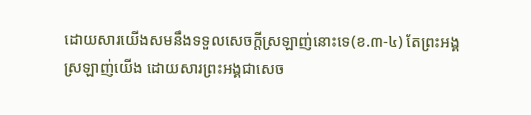ដោយសារយើងសមនឹងទទួលសេចក្តីស្រឡាញ់នោះទេ(ខ.៣-៤) តែព្រះអង្គស្រឡាញ់យើង ដោយសារព្រះអង្គជាសេច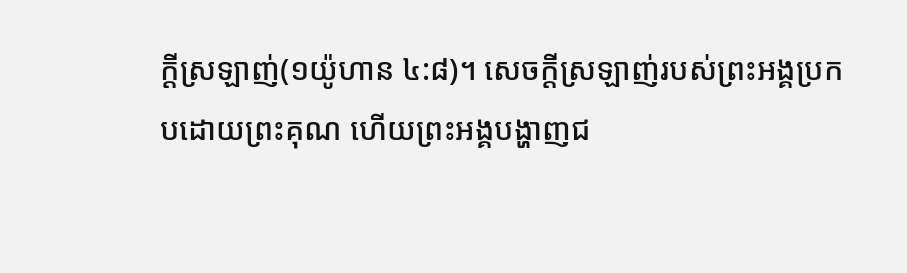ក្តីស្រឡាញ់(១យ៉ូហាន ៤:៨)។ សេចក្តីស្រឡាញ់របស់ព្រះអង្គប្រកបដោយព្រះគុណ ហើយព្រះអង្គបង្ហាញជ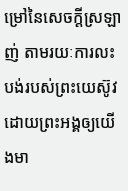ម្រៅនៃសេចក្តីស្រឡាញ់ តាមរយៈការលះបង់របស់ព្រះយេស៊ូវ ដោយព្រះអង្គឲ្យយើងមា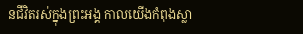នជីវិតរស់ក្នុងព្រះអង្គ កាលយើងកំពុងស្លា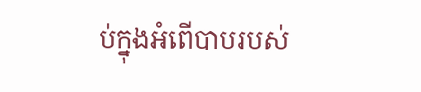ប់ក្នុងអំពើបាបរបស់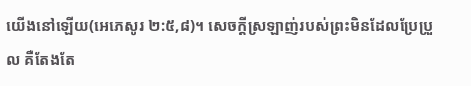យើងនៅឡើយ(អេភេសូរ ២:៥,៨)។ សេចក្តីស្រឡាញ់របស់ព្រះមិនដែលប្រែប្រួល គឺតែងតែ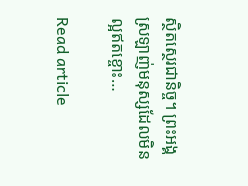ស្ថិតស្ថេរជានិច្ច។ ព្រះអង្គស្រឡាញ់មនុស្សដែលមិនល្អឥតខ្ចោះ…

Read article